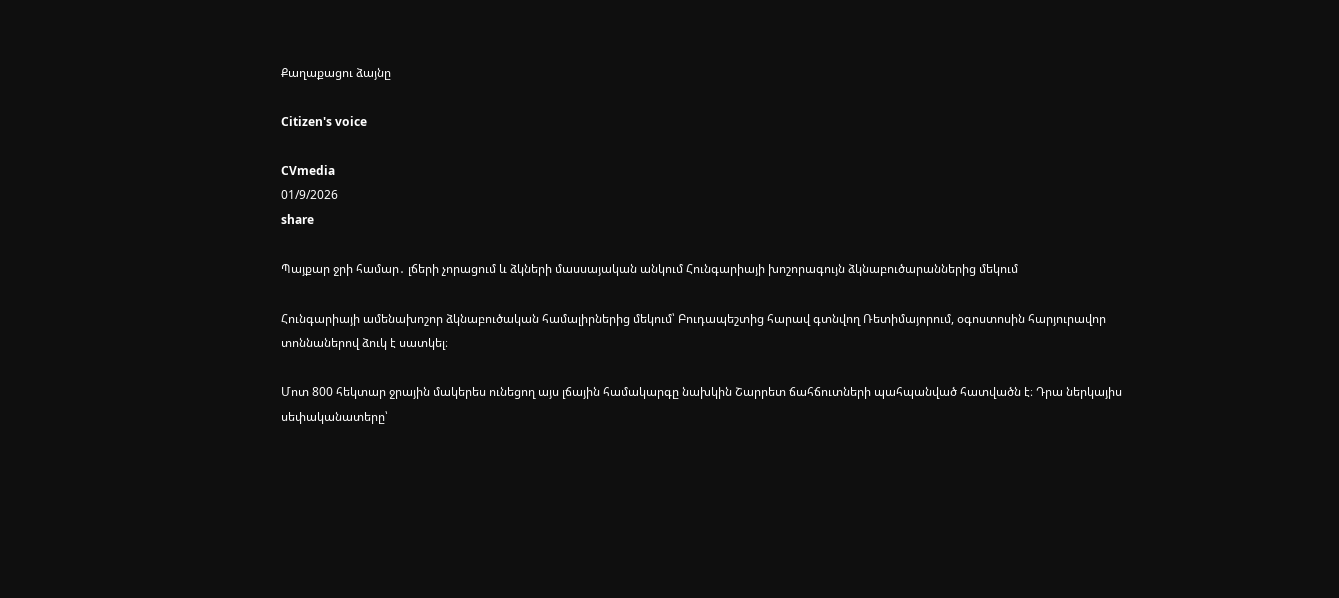Քաղաքացու ձայնը

Citizen's voice

CVmedia
01/9/2026
share

Պայքար ջրի համար․ լճերի չորացում և ձկների մասսայական անկում Հունգարիայի խոշորագույն ձկնաբուծարաններից մեկում

Հունգարիայի ամենախոշոր ձկնաբուծական համալիրներից մեկում՝ Բուդապեշտից հարավ գտնվող Ռետիմայորում, օգոստոսին հարյուրավոր տոննաներով ձուկ է սատկել։

Մոտ 800 հեկտար ջրային մակերես ունեցող այս լճային համակարգը նախկին Շարրետ ճահճուտների պահպանված հատվածն է։ Դրա ներկայիս սեփականատերը՝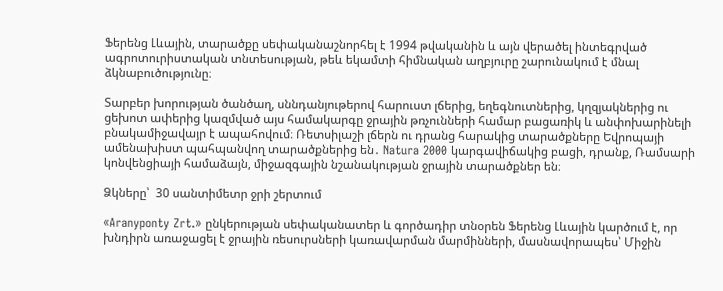Ֆերենց Լևային, տարածքը սեփականաշնորհել է 1994 թվականին և այն վերածել ինտեգրված ագրոտուրիստական տնտեսության, թեև եկամտի հիմնական աղբյուրը շարունակում է մնալ ձկնաբուծությունը։

Տարբեր խորության ծանծաղ, սննդանյութերով հարուստ լճերից, եղեգնուտներից, կղզյակներից ու ցեխոտ ափերից կազմված այս համակարգը ջրային թռչունների համար բացառիկ և անփոխարինելի բնակամիջավայր է ապահովում։ Ռետսիլաշի լճերն ու դրանց հարակից տարածքները Եվրոպայի ամենախիստ պահպանվող տարածքներից են․ Natura 2000 կարգավիճակից բացի, դրանք, Ռամսարի կոնվենցիայի համաձայն, միջազգային նշանակության ջրային տարածքներ են։

Ձկները՝  30 սանտիմետր ջրի շերտում

«Aranyponty Zrt.» ընկերության սեփականատեր և գործադիր տնօրեն Ֆերենց Լևային կարծում է, որ խնդիրն առաջացել է ջրային ռեսուրսների կառավարման մարմինների, մասնավորապես՝ Միջին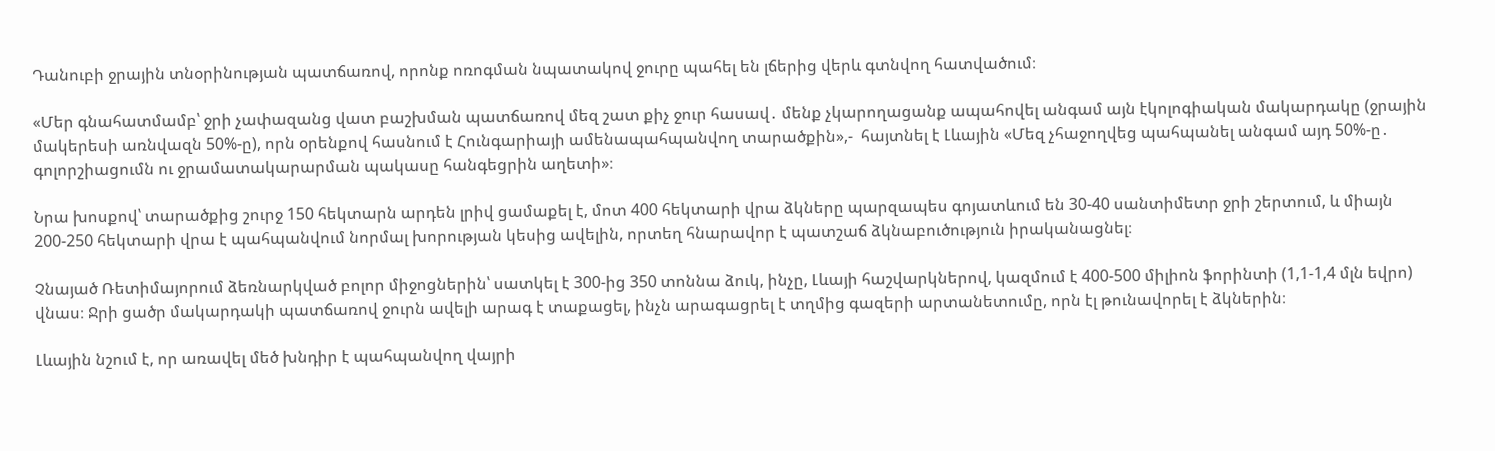Դանուբի ջրային տնօրինության պատճառով, որոնք ոռոգման նպատակով ջուրը պահել են լճերից վերև գտնվող հատվածում։

«Մեր գնահատմամբ՝ ջրի չափազանց վատ բաշխման պատճառով մեզ շատ քիչ ջուր հասավ․ մենք չկարողացանք ապահովել անգամ այն էկոլոգիական մակարդակը (ջրային մակերեսի առնվազն 50%-ը), որն օրենքով հասնում է Հունգարիայի ամենապահպանվող տարածքին»,-  հայտնել է Լևային «Մեզ չհաջողվեց պահպանել անգամ այդ 50%-ը․ գոլորշիացումն ու ջրամատակարարման պակասը հանգեցրին աղետի»։

Նրա խոսքով՝ տարածքից շուրջ 150 հեկտարն արդեն լրիվ ցամաքել է, մոտ 400 հեկտարի վրա ձկները պարզապես գոյատևում են 30-40 սանտիմետր ջրի շերտում, և միայն 200-250 հեկտարի վրա է պահպանվում նորմալ խորության կեսից ավելին, որտեղ հնարավոր է պատշաճ ձկնաբուծություն իրականացնել։

Չնայած Ռետիմայորում ձեռնարկված բոլոր միջոցներին՝ սատկել է 300-ից 350 տոննա ձուկ, ինչը, Լևայի հաշվարկներով, կազմում է 400-500 միլիոն ֆորինտի (1,1-1,4 մլն եվրո) վնաս։ Ջրի ցածր մակարդակի պատճառով ջուրն ավելի արագ է տաքացել, ինչն արագացրել է տղմից գազերի արտանետումը, որն էլ թունավորել է ձկներին։

Լևային նշում է, որ առավել մեծ խնդիր է պահպանվող վայրի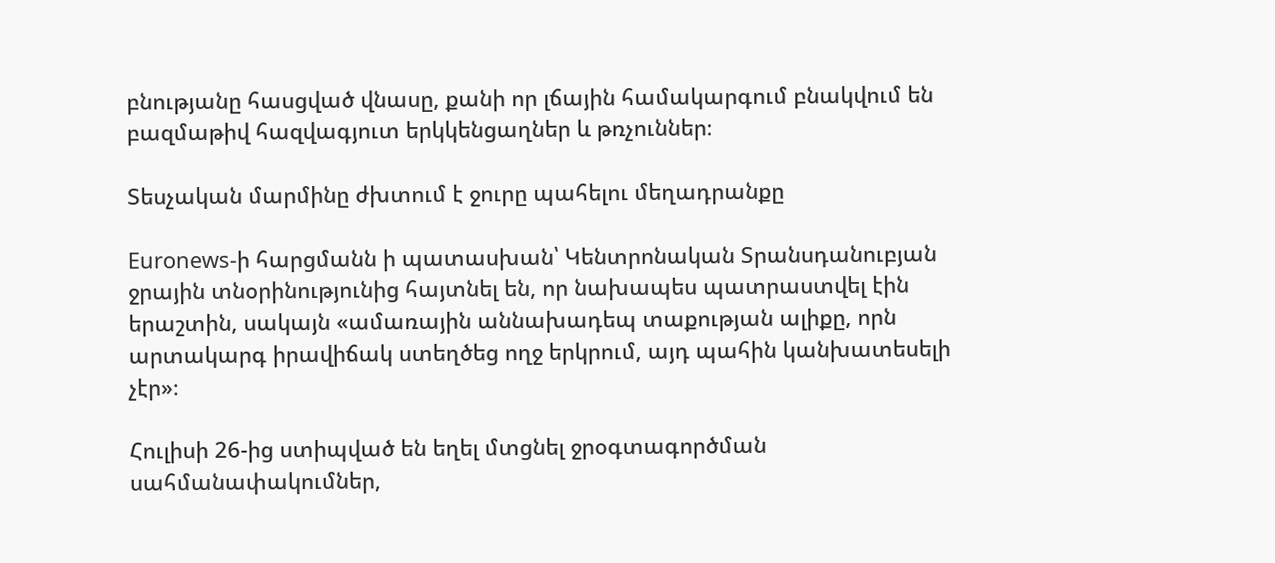բնությանը հասցված վնասը, քանի որ լճային համակարգում բնակվում են բազմաթիվ հազվագյուտ երկկենցաղներ և թռչուններ։

Տեսչական մարմինը ժխտում է ջուրը պահելու մեղադրանքը

Euronews-ի հարցմանն ի պատասխան՝ Կենտրոնական Տրանսդանուբյան ջրային տնօրինությունից հայտնել են, որ նախապես պատրաստվել էին երաշտին, սակայն «ամառային աննախադեպ տաքության ալիքը, որն արտակարգ իրավիճակ ստեղծեց ողջ երկրում, այդ պահին կանխատեսելի չէր»։

Հուլիսի 26-ից ստիպված են եղել մտցնել ջրօգտագործման սահմանափակումներ,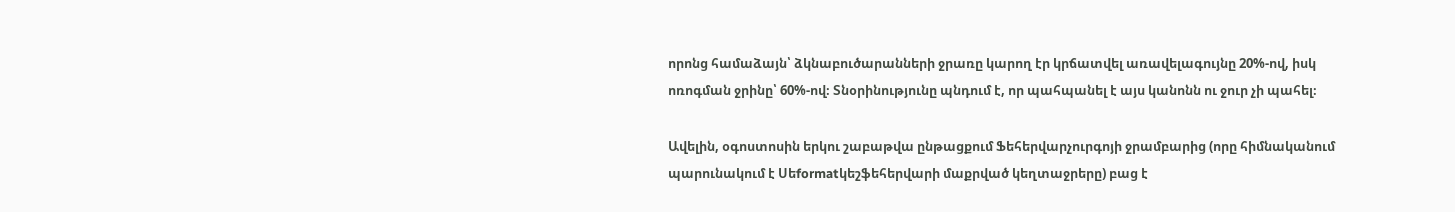որոնց համաձայն՝ ձկնաբուծարանների ջրառը կարող էր կրճատվել առավելագույնը 20%-ով, իսկ ոռոգման ջրինը՝ 60%-ով։ Տնօրինությունը պնդում է, որ պահպանել է այս կանոնն ու ջուր չի պահել։

Ավելին, օգոստոսին երկու շաբաթվա ընթացքում Ֆեհերվարչուրգոյի ջրամբարից (որը հիմնականում պարունակում է Սեformatկեշֆեհերվարի մաքրված կեղտաջրերը) բաց է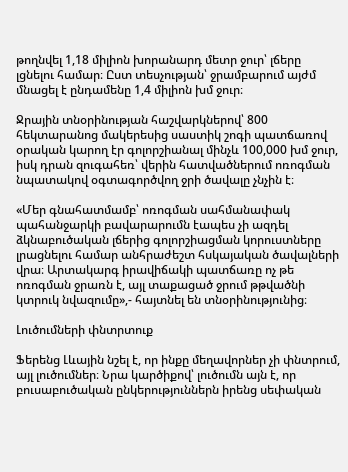թողնվել 1,18 միլիոն խորանարդ մետր ջուր՝ լճերը լցնելու համար։ Ըստ տեսչության՝ ջրամբարում այժմ մնացել է ընդամենը 1,4 միլիոն խմ ջուր։

Ջրային տնօրինության հաշվարկներով՝ 800 հեկտարանոց մակերեսից սաստիկ շոգի պատճառով օրական կարող էր գոլորշիանալ մինչև 100,000 խմ ջուր, իսկ դրան զուգահեռ՝ վերին հատվածներում ոռոգման նպատակով օգտագործվող ջրի ծավալը չնչին է։

«Մեր գնահատմամբ՝ ոռոգման սահմանափակ պահանջարկի բավարարումն էապես չի ազդել ձկնաբուծական լճերից գոլորշիացման կորուստները լրացնելու համար անհրաժեշտ հսկայական ծավալների վրա։ Արտակարգ իրավիճակի պատճառը ոչ թե ոռոգման ջրառն է, այլ տաքացած ջրում թթվածնի կտրուկ նվազումը»,- հայտնել են տնօրինությունից։

Լուծումների փնտրտուք

Ֆերենց Լևային նշել է, որ ինքը մեղավորներ չի փնտրում, այլ լուծումներ։ Նրա կարծիքով՝ լուծումն այն է, որ բուսաբուծական ընկերություններն իրենց սեփական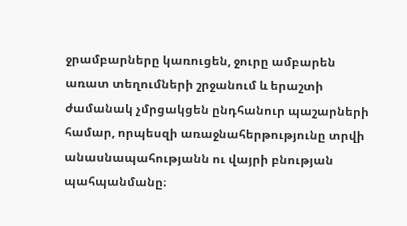ջրամբարները կառուցեն, ջուրը ամբարեն առատ տեղումների շրջանում և երաշտի ժամանակ չմրցակցեն ընդհանուր պաշարների համար, որպեսզի առաջնահերթությունը տրվի անասնապահությանն ու վայրի բնության պահպանմանը։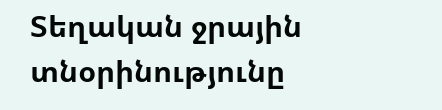Տեղական ջրային տնօրինությունը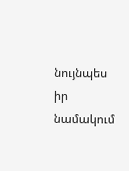նույնպես իր նամակում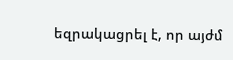եզրակացրել է, որ այժմ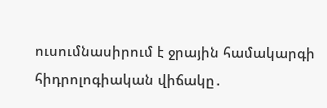ուսումնասիրում է ջրային համակարգի հիդրոլոգիական վիճակը․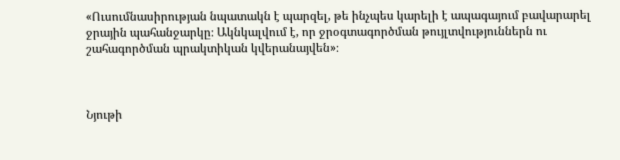«Ուսումնասիրության նպատակն է պարզել, թե ինչպես կարելի է ապագայում բավարարել ջրային պահանջարկը։ Ակնկալվում է, որ ջրօգտագործման թույլտվություններն ու շահագործման պրակտիկան կվերանայվեն»։



Նյութի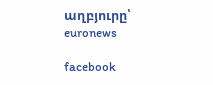աղբյուրը՝ euronews

facebook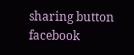sharing button facebook